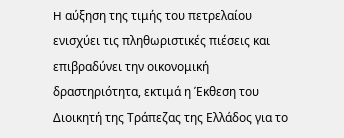H αύξηση της τιμής του πετρελαίου ενισχύει τις πληθωριστικές πιέσεις και επιβραδύνει την οικονομική δραστηριότητα, εκτιμά η Έκθεση του Διοικητή της Τράπεζας της Ελλάδος για το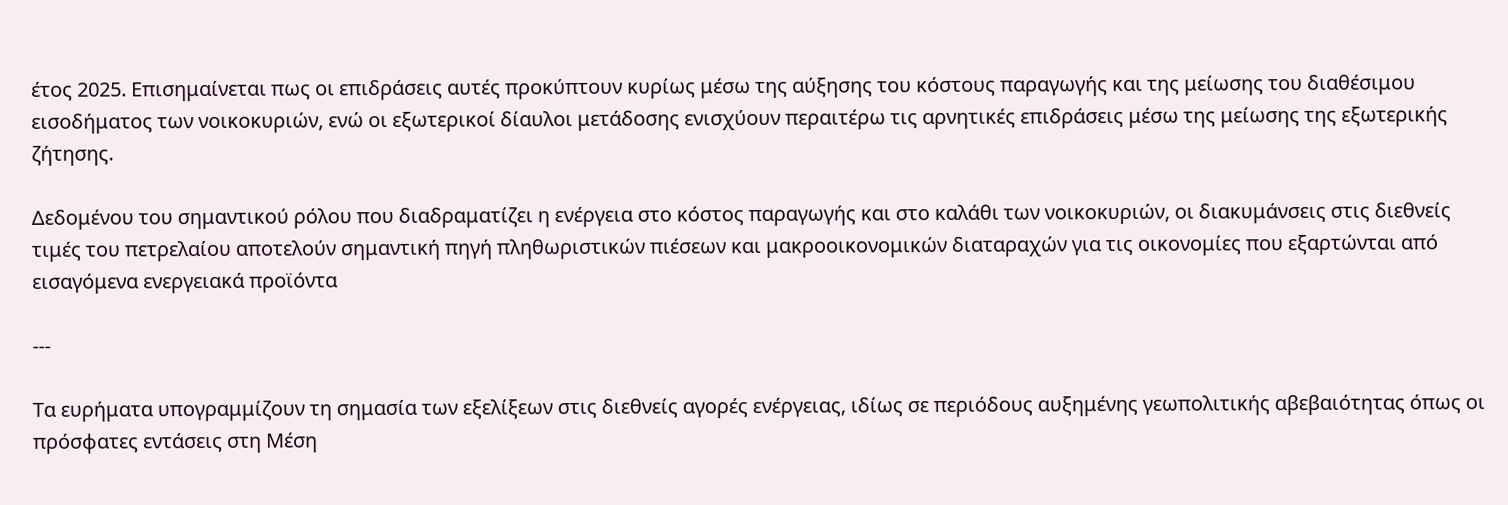έτος 2025. Επισημαίνεται πως οι επιδράσεις αυτές προκύπτουν κυρίως μέσω της αύξησης του κόστους παραγωγής και της μείωσης του διαθέσιμου εισοδήματος των νοικοκυριών, ενώ οι εξωτερικοί δίαυλοι μετάδοσης ενισχύουν περαιτέρω τις αρνητικές επιδράσεις μέσω της μείωσης της εξωτερικής ζήτησης.

Δεδομένου του σημαντικού ρόλου που διαδραματίζει η ενέργεια στο κόστος παραγωγής και στο καλάθι των νοικοκυριών, οι διακυμάνσεις στις διεθνείς τιμές του πετρελαίου αποτελούν σημαντική πηγή πληθωριστικών πιέσεων και μακροοικονομικών διαταραχών για τις οικονομίες που εξαρτώνται από εισαγόμενα ενεργειακά προϊόντα

---

Τα ευρήματα υπογραμμίζουν τη σημασία των εξελίξεων στις διεθνείς αγορές ενέργειας, ιδίως σε περιόδους αυξημένης γεωπολιτικής αβεβαιότητας όπως οι πρόσφατες εντάσεις στη Μέση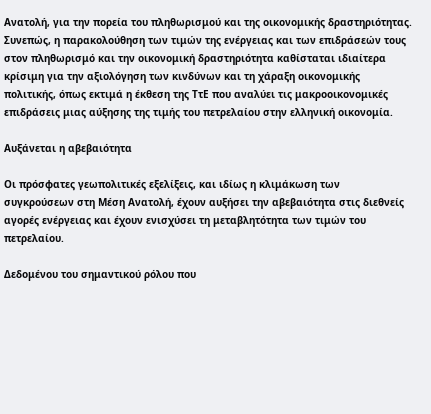Ανατολή, για την πορεία του πληθωρισμού και της οικονομικής δραστηριότητας. Συνεπώς, η παρακολούθηση των τιμών της ενέργειας και των επιδράσεών τους στον πληθωρισμό και την οικονομική δραστηριότητα καθίσταται ιδιαίτερα κρίσιμη για την αξιολόγηση των κινδύνων και τη χάραξη οικονομικής πολιτικής, όπως εκτιμά η έκθεση της ΤτΕ που αναλύει τις μακροοικονομικές επιδράσεις μιας αύξησης της τιμής του πετρελαίου στην ελληνική οικονομία.

Αυξάνεται η αβεβαιότητα

Οι πρόσφατες γεωπολιτικές εξελίξεις, και ιδίως η κλιμάκωση των συγκρούσεων στη Μέση Ανατολή, έχουν αυξήσει την αβεβαιότητα στις διεθνείς αγορές ενέργειας και έχουν ενισχύσει τη μεταβλητότητα των τιμών του πετρελαίου.

Δεδομένου του σημαντικού ρόλου που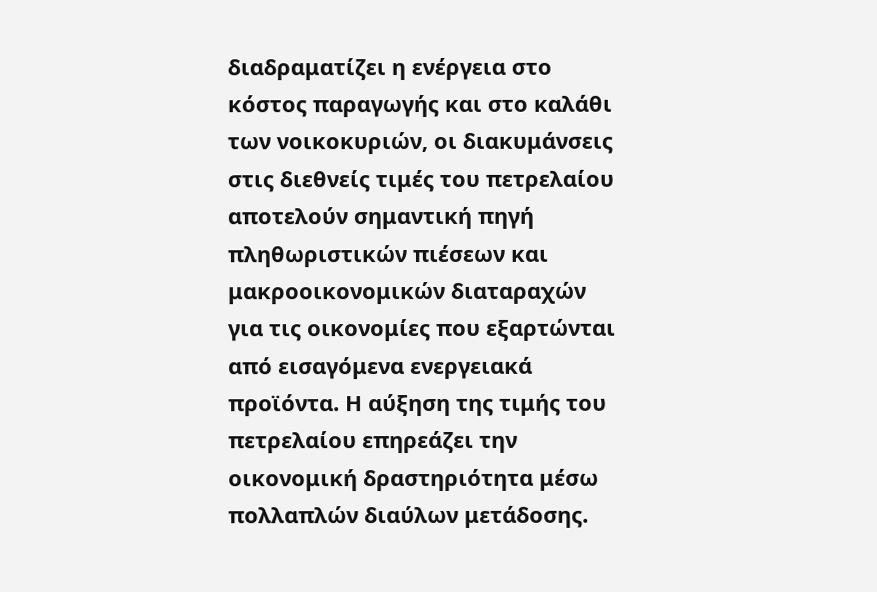διαδραματίζει η ενέργεια στο κόστος παραγωγής και στο καλάθι των νοικοκυριών, οι διακυμάνσεις στις διεθνείς τιμές του πετρελαίου αποτελούν σημαντική πηγή πληθωριστικών πιέσεων και μακροοικονομικών διαταραχών για τις οικονομίες που εξαρτώνται από εισαγόμενα ενεργειακά προϊόντα. Η αύξηση της τιμής του πετρελαίου επηρεάζει την οικονομική δραστηριότητα μέσω πολλαπλών διαύλων μετάδοσης.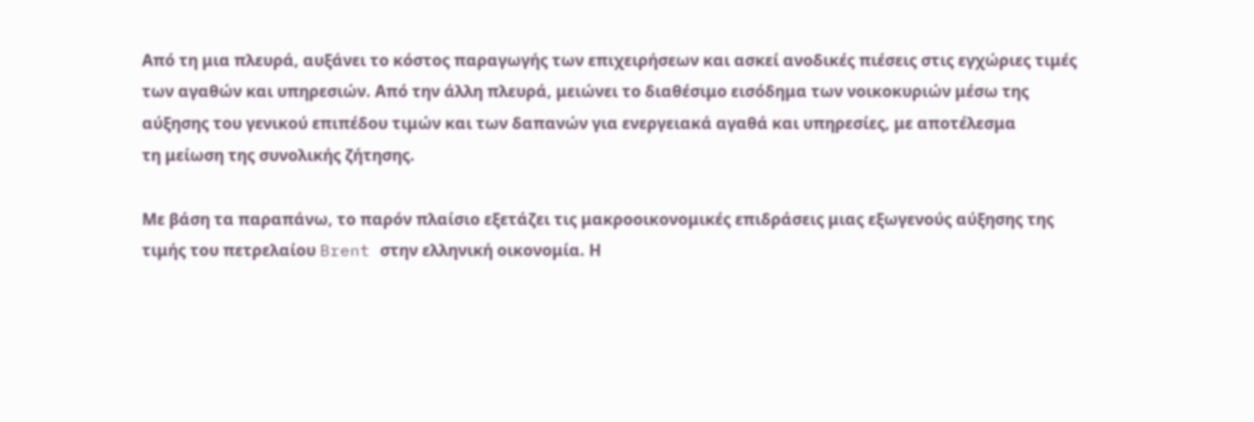Από τη μια πλευρά, αυξάνει το κόστος παραγωγής των επιχειρήσεων και ασκεί ανοδικές πιέσεις στις εγχώριες τιμές των αγαθών και υπηρεσιών. Από την άλλη πλευρά, μειώνει το διαθέσιμο εισόδημα των νοικοκυριών μέσω της αύξησης του γενικού επιπέδου τιμών και των δαπανών για ενεργειακά αγαθά και υπηρεσίες, με αποτέλεσμα
τη μείωση της συνολικής ζήτησης.

Με βάση τα παραπάνω, το παρόν πλαίσιο εξετάζει τις μακροοικονομικές επιδράσεις μιας εξωγενούς αύξησης της τιμής του πετρελαίου Brent στην ελληνική οικονομία. Η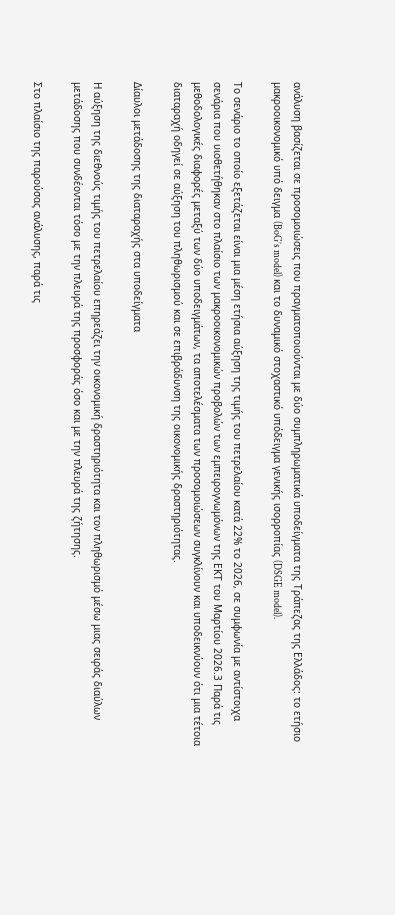ανάλυση βασίζεται σε προσομοιώσεις που πραγματοποιούνται με δύο συμπληρωματικά υποδείγματα της Τράπεζας της Ελλάδος: το ετήσιο μακροοικονομικό υπό δειγμα (BoG’s model) και το δυναμικό στοχαστικό υπόδειγμα γενικής ισορροπίας (DSGE model).

Το σενάριο το οποίο εξετάζεται είναι μια μέση ετήσια αύξηση της τιμής του πετρελαίου κατά 22% το 2026, σε συμφωνία με αντίστοιχα σενάρια που υιοθετήθηκαν στο πλαίσιο των μακροοικονομικών προβολών των εμπειρογνωμόνων της ΕΚΤ του Μαρτίου 2026.3 Παρά τις μεθοδολογικές διαφορές μεταξύ των δύο υποδειγμάτων, τα αποτελέσματα των προσομοιώσεων συγκλίνουν και υποδεικνύουν ότι μια τέτοια διαταραχή οδηγεί σε αύξηση του πληθωρισμού και σε επιβράδυνση της οικονομικής δραστηριότητας.

Δίαυλοι μετάδοσης της διαταραχής στα υποδείγματα

Η αύξηση της διεθνούς τιμής του πετρελαίου επηρεάζει την οικονομική δραστηριότητα και τον πληθωρισμό μέσω μιας σειράς διαύλων μετάδοσης που συνδέονται τόσο με την πλευρά της προσφοράς όσο και με την πλευρά της ζήτησης.

Στο πλαίσιο της παρούσας ανάλυσης, παρά τις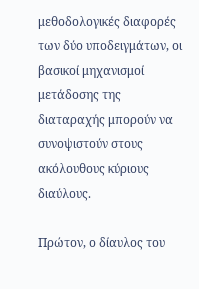μεθοδολογικές διαφορές των δύο υποδειγμάτων, οι βασικοί μηχανισμοί μετάδοσης της διαταραχής μπορούν να συνοψιστούν στους ακόλουθους κύριους διαύλους.

Πρώτον, ο δίαυλος του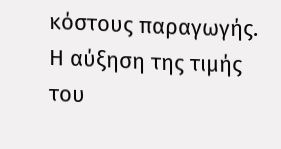κόστους παραγωγής. Η αύξηση της τιμής του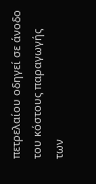πετρελαίου οδηγεί σε άνοδο του κόστους παραγωγής των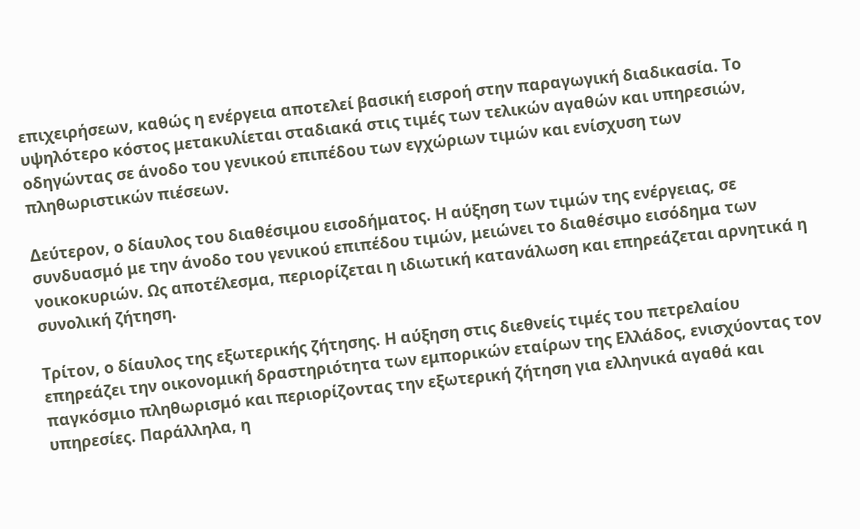επιχειρήσεων, καθώς η ενέργεια αποτελεί βασική εισροή στην παραγωγική διαδικασία. Το υψηλότερο κόστος μετακυλίεται σταδιακά στις τιμές των τελικών αγαθών και υπηρεσιών, οδηγώντας σε άνοδο του γενικού επιπέδου των εγχώριων τιμών και ενίσχυση των πληθωριστικών πιέσεων.

Δεύτερον, ο δίαυλος του διαθέσιμου εισοδήματος. Η αύξηση των τιμών της ενέργειας, σε συνδυασμό με την άνοδο του γενικού επιπέδου τιμών, μειώνει το διαθέσιμο εισόδημα των νοικοκυριών. Ως αποτέλεσμα, περιορίζεται η ιδιωτική κατανάλωση και επηρεάζεται αρνητικά η συνολική ζήτηση.

Τρίτον, ο δίαυλος της εξωτερικής ζήτησης. Η αύξηση στις διεθνείς τιμές του πετρελαίου επηρεάζει την οικονομική δραστηριότητα των εμπορικών εταίρων της Ελλάδος, ενισχύοντας τον παγκόσμιο πληθωρισμό και περιορίζοντας την εξωτερική ζήτηση για ελληνικά αγαθά και υπηρεσίες. Παράλληλα, η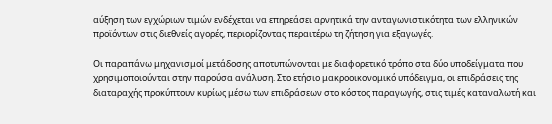αύξηση των εγχώριων τιμών ενδέχεται να επηρεάσει αρνητικά την ανταγωνιστικότητα των ελληνικών προϊόντων στις διεθνείς αγορές, περιορίζοντας περαιτέρω τη ζήτηση για εξαγωγές.

Οι παραπάνω μηχανισμοί μετάδοσης αποτυπώνονται με διαφορετικό τρόπο στα δύο υποδείγματα που χρησιμοποιούνται στην παρούσα ανάλυση. Στο ετήσιο μακροοικονομικό υπόδειγμα, οι επιδράσεις της διαταραχής προκύπτουν κυρίως μέσω των επιδράσεων στο κόστος παραγωγής, στις τιμές καταναλωτή και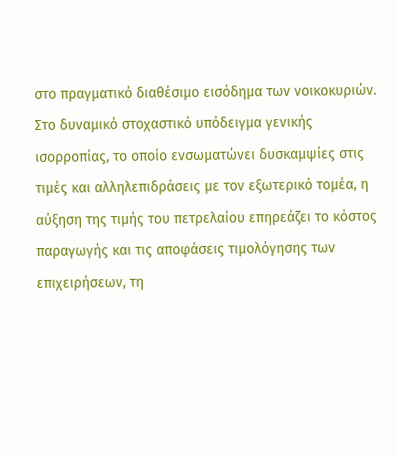στο πραγματικό διαθέσιμο εισόδημα των νοικοκυριών. Στο δυναμικό στοχαστικό υπόδειγμα γενικής ισορροπίας, το οποίο ενσωματώνει δυσκαμψίες στις τιμές και αλληλεπιδράσεις με τον εξωτερικό τομέα, η αύξηση της τιμής του πετρελαίου επηρεάζει το κόστος παραγωγής και τις αποφάσεις τιμολόγησης των επιχειρήσεων, τη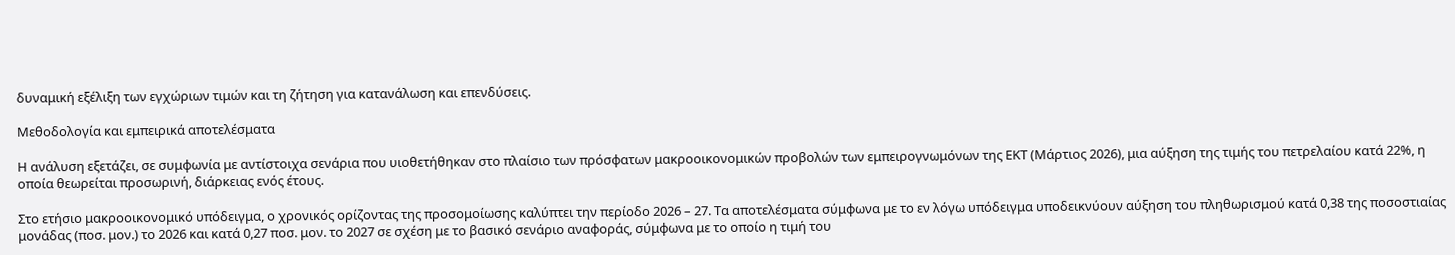δυναμική εξέλιξη των εγχώριων τιμών και τη ζήτηση για κατανάλωση και επενδύσεις.

Μεθοδολογία και εμπειρικά αποτελέσματα

Η ανάλυση εξετάζει, σε συμφωνία με αντίστοιχα σενάρια που υιοθετήθηκαν στο πλαίσιο των πρόσφατων μακροοικονομικών προβολών των εμπειρογνωμόνων της ΕΚΤ (Μάρτιος 2026), μια αύξηση της τιμής του πετρελαίου κατά 22%, η οποία θεωρείται προσωρινή, διάρκειας ενός έτους.

Στο ετήσιο μακροοικονομικό υπόδειγμα, ο χρονικός ορίζοντας της προσομοίωσης καλύπτει την περίοδο 2026 – 27. Τα αποτελέσματα σύμφωνα με το εν λόγω υπόδειγμα υποδεικνύουν αύξηση του πληθωρισμού κατά 0,38 της ποσοστιαίας μονάδας (ποσ. μον.) το 2026 και κατά 0,27 ποσ. μον. το 2027 σε σχέση με το βασικό σενάριο αναφοράς, σύμφωνα με το οποίο η τιμή του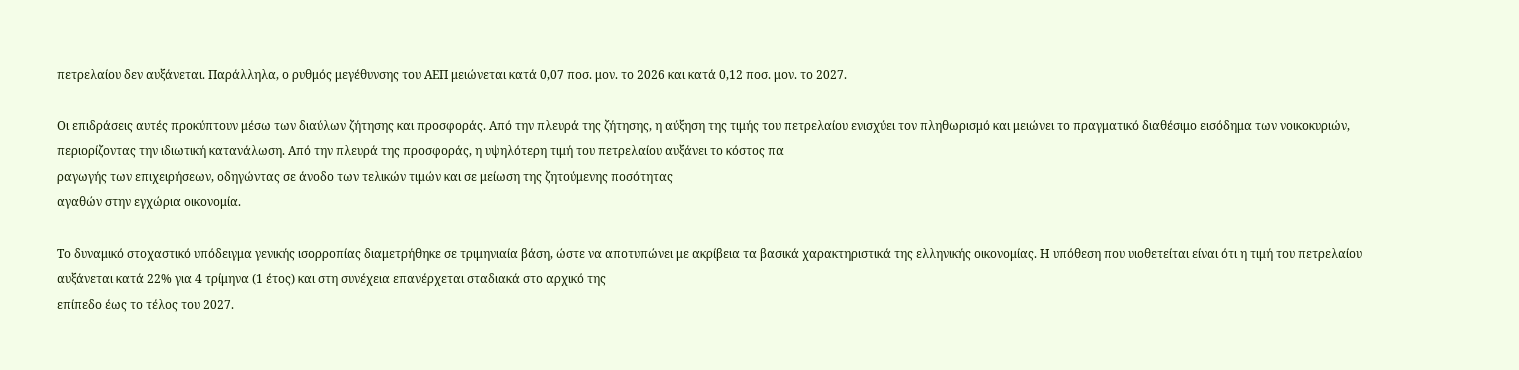πετρελαίου δεν αυξάνεται. Παράλληλα, ο ρυθμός μεγέθυνσης του ΑΕΠ μειώνεται κατά 0,07 ποσ. μον. το 2026 και κατά 0,12 ποσ. μον. το 2027.

Οι επιδράσεις αυτές προκύπτουν μέσω των διαύλων ζήτησης και προσφοράς. Από την πλευρά της ζήτησης, η αύξηση της τιμής του πετρελαίου ενισχύει τον πληθωρισμό και μειώνει το πραγματικό διαθέσιμο εισόδημα των νοικοκυριών, περιορίζοντας την ιδιωτική κατανάλωση. Από την πλευρά της προσφοράς, η υψηλότερη τιμή του πετρελαίου αυξάνει το κόστος πα
ραγωγής των επιχειρήσεων, οδηγώντας σε άνοδο των τελικών τιμών και σε μείωση της ζητούμενης ποσότητας
αγαθών στην εγχώρια οικονομία.

Το δυναμικό στοχαστικό υπόδειγμα γενικής ισορροπίας διαμετρήθηκε σε τριμηνιαία βάση, ώστε να αποτυπώνει με ακρίβεια τα βασικά χαρακτηριστικά της ελληνικής οικονομίας. Η υπόθεση που υιοθετείται είναι ότι η τιμή του πετρελαίου αυξάνεται κατά 22% για 4 τρίμηνα (1 έτος) και στη συνέχεια επανέρχεται σταδιακά στο αρχικό της
επίπεδο έως το τέλος του 2027.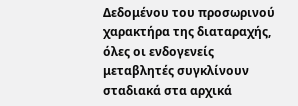Δεδομένου του προσωρινού χαρακτήρα της διαταραχής, όλες οι ενδογενείς μεταβλητές συγκλίνουν σταδιακά στα αρχικά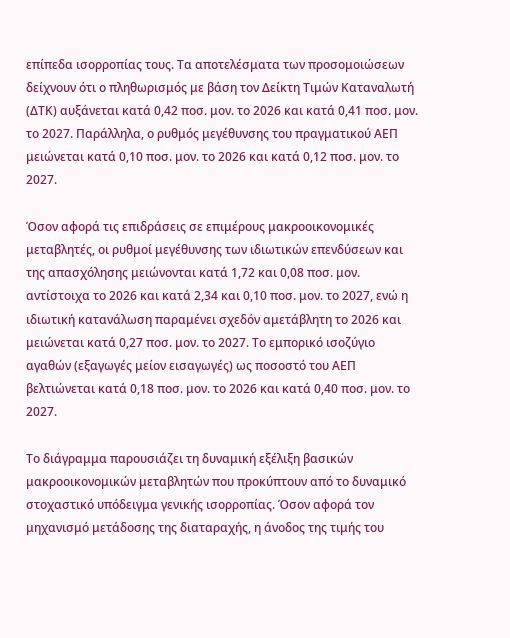επίπεδα ισορροπίας τους. Τα αποτελέσματα των προσομοιώσεων δείχνουν ότι ο πληθωρισμός με βάση τον Δείκτη Τιμών Καταναλωτή (ΔΤΚ) αυξάνεται κατά 0,42 ποσ. μον. το 2026 και κατά 0,41 ποσ. μον. το 2027. Παράλληλα, ο ρυθμός μεγέθυνσης του πραγματικού ΑΕΠ μειώνεται κατά 0,10 ποσ. μον. το 2026 και κατά 0,12 ποσ. μον. το 2027.

Όσον αφορά τις επιδράσεις σε επιμέρους μακροοικονομικές μεταβλητές, οι ρυθμοί μεγέθυνσης των ιδιωτικών επενδύσεων και της απασχόλησης μειώνονται κατά 1,72 και 0,08 ποσ. μον. αντίστοιχα το 2026 και κατά 2,34 και 0,10 ποσ. μον. το 2027, ενώ η ιδιωτική κατανάλωση παραμένει σχεδόν αμετάβλητη το 2026 και μειώνεται κατά 0,27 ποσ. μον. το 2027. Το εμπορικό ισοζύγιο αγαθών (εξαγωγές μείον εισαγωγές) ως ποσοστό του ΑΕΠ βελτιώνεται κατά 0,18 ποσ. μον. το 2026 και κατά 0,40 ποσ. μον. το 2027.

Το διάγραμμα παρουσιάζει τη δυναμική εξέλιξη βασικών μακροοικονομικών μεταβλητών που προκύπτουν από το δυναμικό στοχαστικό υπόδειγμα γενικής ισορροπίας. Όσον αφορά τον μηχανισμό μετάδοσης της διαταραχής, η άνοδος της τιμής του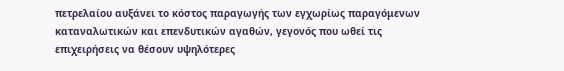πετρελαίου αυξάνει το κόστος παραγωγής των εγχωρίως παραγόμενων καταναλωτικών και επενδυτικών αγαθών, γεγονός που ωθεί τις επιχειρήσεις να θέσουν υψηλότερες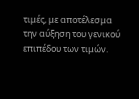τιμές, με αποτέλεσμα την αύξηση του γενικού επιπέδου των τιμών.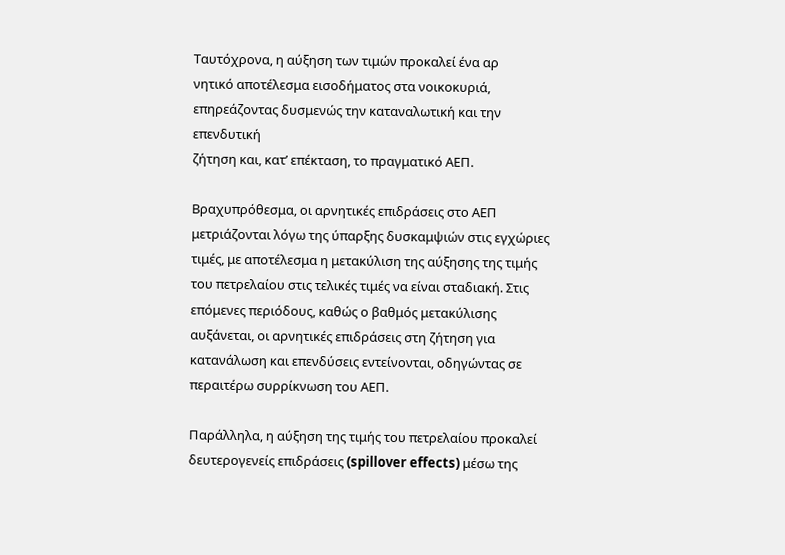Ταυτόχρονα, η αύξηση των τιμών προκαλεί ένα αρ
νητικό αποτέλεσμα εισοδήματος στα νοικοκυριά, επηρεάζοντας δυσμενώς την καταναλωτική και την επενδυτική
ζήτηση και, κατ’ επέκταση, το πραγματικό ΑΕΠ.

Βραχυπρόθεσμα, οι αρνητικές επιδράσεις στο ΑΕΠ μετριάζονται λόγω της ύπαρξης δυσκαμψιών στις εγχώριες τιμές, με αποτέλεσμα η μετακύλιση της αύξησης της τιμής του πετρελαίου στις τελικές τιμές να είναι σταδιακή. Στις επόμενες περιόδους, καθώς ο βαθμός μετακύλισης αυξάνεται, οι αρνητικές επιδράσεις στη ζήτηση για κατανάλωση και επενδύσεις εντείνονται, οδηγώντας σε περαιτέρω συρρίκνωση του ΑΕΠ.

Παράλληλα, η αύξηση της τιμής του πετρελαίου προκαλεί δευτερογενείς επιδράσεις (spillover effects) μέσω της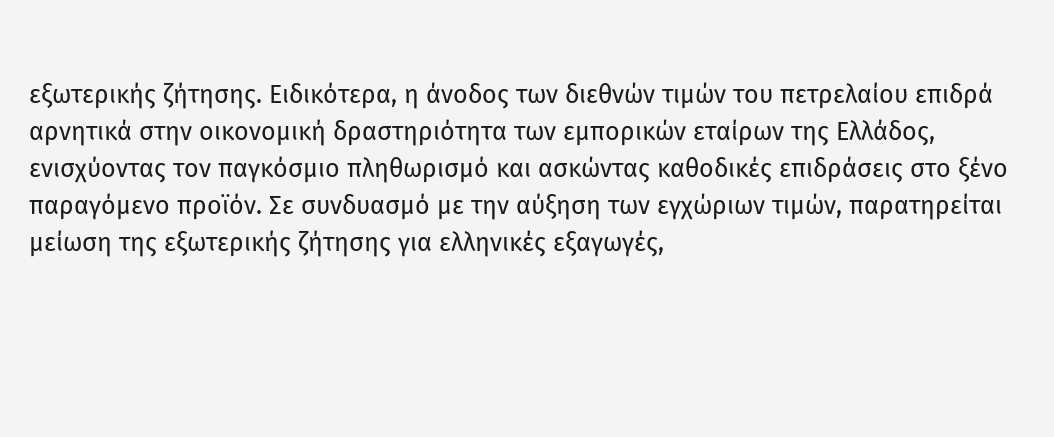εξωτερικής ζήτησης. Ειδικότερα, η άνοδος των διεθνών τιμών του πετρελαίου επιδρά αρνητικά στην οικονομική δραστηριότητα των εμπορικών εταίρων της Ελλάδος, ενισχύοντας τον παγκόσμιο πληθωρισμό και ασκώντας καθοδικές επιδράσεις στο ξένο παραγόμενο προϊόν. Σε συνδυασμό με την αύξηση των εγχώριων τιμών, παρατηρείται μείωση της εξωτερικής ζήτησης για ελληνικές εξαγωγές,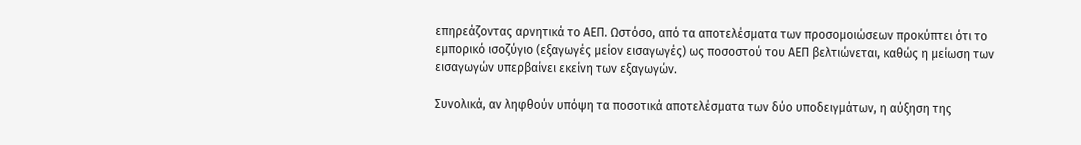επηρεάζοντας αρνητικά το ΑΕΠ. Ωστόσο, από τα αποτελέσματα των προσομοιώσεων προκύπτει ότι το εμπορικό ισοζύγιο (εξαγωγές μείον εισαγωγές) ως ποσοστού του ΑΕΠ βελτιώνεται, καθώς η μείωση των εισαγωγών υπερβαίνει εκείνη των εξαγωγών.

Συνολικά, αν ληφθούν υπόψη τα ποσοτικά αποτελέσματα των δύο υποδειγμάτων, η αύξηση της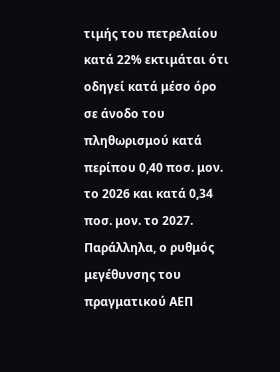τιμής του πετρελαίου κατά 22% εκτιμάται ότι οδηγεί κατά μέσο όρο σε άνοδο του πληθωρισμού κατά περίπου 0,40 ποσ. μον. το 2026 και κατά 0,34 ποσ. μον. το 2027. Παράλληλα, ο ρυθμός μεγέθυνσης του πραγματικού ΑΕΠ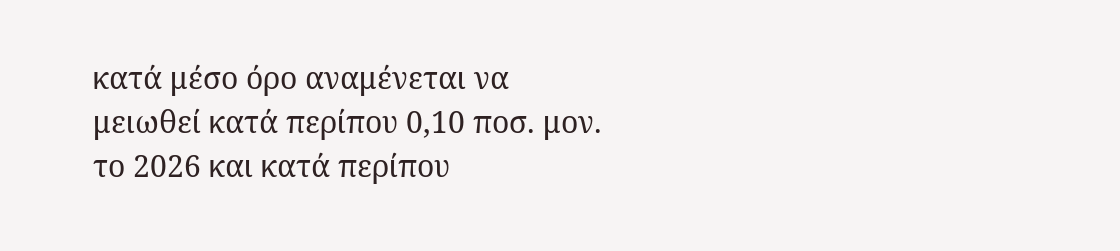κατά μέσο όρο αναμένεται να μειωθεί κατά περίπου 0,10 ποσ. μον. το 2026 και κατά περίπου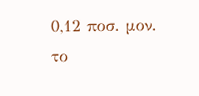0,12 ποσ. μον. το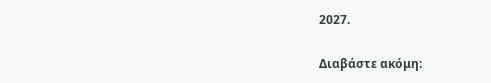2027.

Διαβάστε ακόμη: